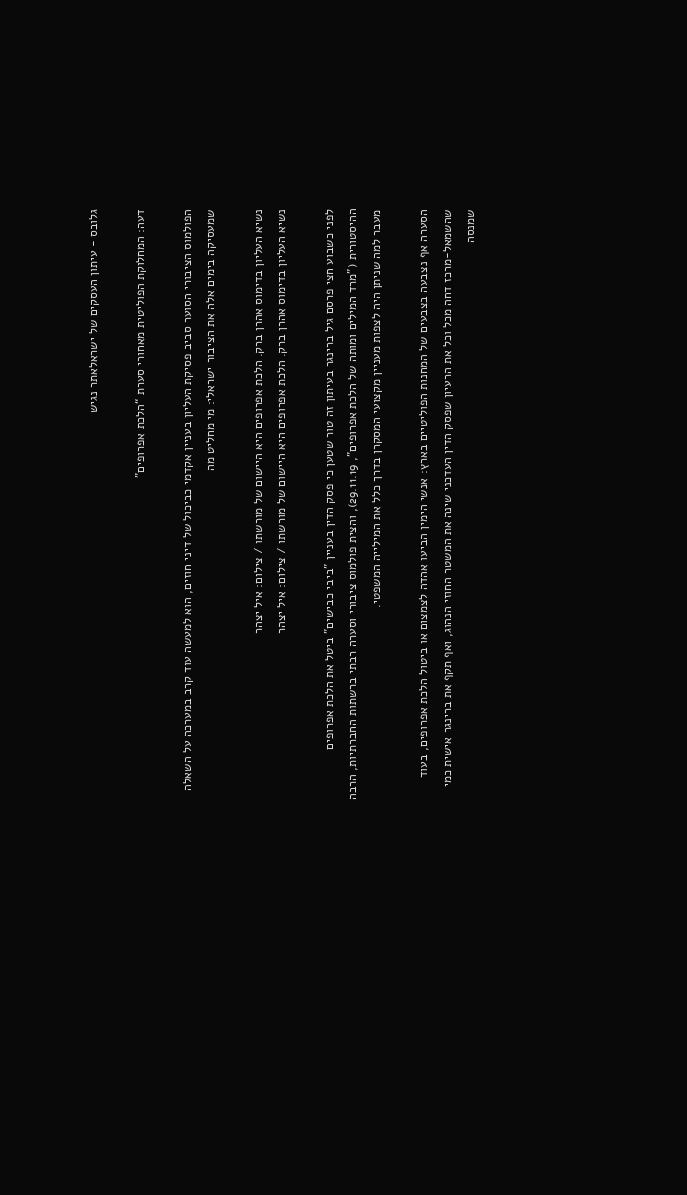גלובס - עיתון העסקים של ישראלאתר נגיש

דעה: המחלוקת הפוליטית מאחורי סערת “הלכת אפרופים”

הפולמוס הציבורי הסוער סביב פסיקת העליון בעניין אקדמי כביכול של דיני חוזים, הוא למעשה עוד קרב במערכה על השאלה שמעסיקה בימים אלה את הציבור ישראלי: מי מחליט מה

נשיא העליון בדימוס אהרן ברק. הלכת אפרופים היא היישום של מורשתו / צילום: איל יצהר
נשיא העליון בדימוס אהרן ברק. הלכת אפרופים היא היישום של מורשתו / צילום: איל יצהר

לפני כשבוע חצי פרסם גיל ברינגר בעיתון זה טור שטען כי פסק הדין בעניין "ביבי כבישים" ביטל את הלכת אפרופים ההיסטורית ("מרד המילים ומותה של הלכת אפרופים", 29.11.19), והצית פולמוס ציבורי וסערה רבתי ברשתות החברתיות, הרבה מעבר למה שניתן היה לצפות מעניין מקצועי המסקרן בדרך כלל את המילייה המשפטי.

הסערה אף נצבעה בצבעים של המחנות הפוליטיים בארץ: אנשי הימין הביעו אהדה לצמצום או ביטול הלכת אפרופים, בעוד שהשמאל-מרכז דחה מכל וכל את הרעיון שפסק הדין העדכני שינה את המשטר החוזי הנהוג, ואף תקף את ברינגר אישית כמי שמנסה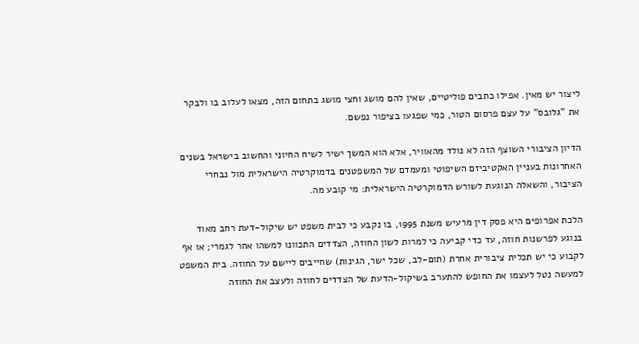ליצור יש מאין. אפילו כתבים פוליטיים, שאין להם מושג וחצי מושג בתחום הזה, מצאו לעלוב בו ולבקר את "גלובס" על עצם פרסום הטור, כמי שפגעו בציפור נפשם.

הדיון הציבורי השוצף הזה לא נולד מהאוויר, אלא הוא המשך ישיר לשיח החיוני והחשוב בישראל בשנים האחרונות בעניין האקטיביזם השיפוטי ומעמדם של המשפטנים בדמוקרטיה הישראלית מול נבחרי הציבור, והשאלה הנוגעת לשורש הדמוקרטיה הישראלית: מי קובע מה.

הלכת אפרופים היא פסק דין מרעיש משנת 1995, בו נקבע כי לבית משפט יש שיקול-דעת רחב מאוד בנוגע לפרשנות חוזה, עד כדי קביעה כי למרות לשון החוזה, הצדדים התכוונו למשהו אחר לגמרי; או אף לקבוע כי יש תכלית ציבורית אחרת (תום-לב, שכל ישר, הגינות) שחייבים ליישם על החוזה. בית המשפט למעשה נטל לעצמו את החופש להתערב בשיקול-הדעת של הצדדים לחוזה ולעצב את החוזה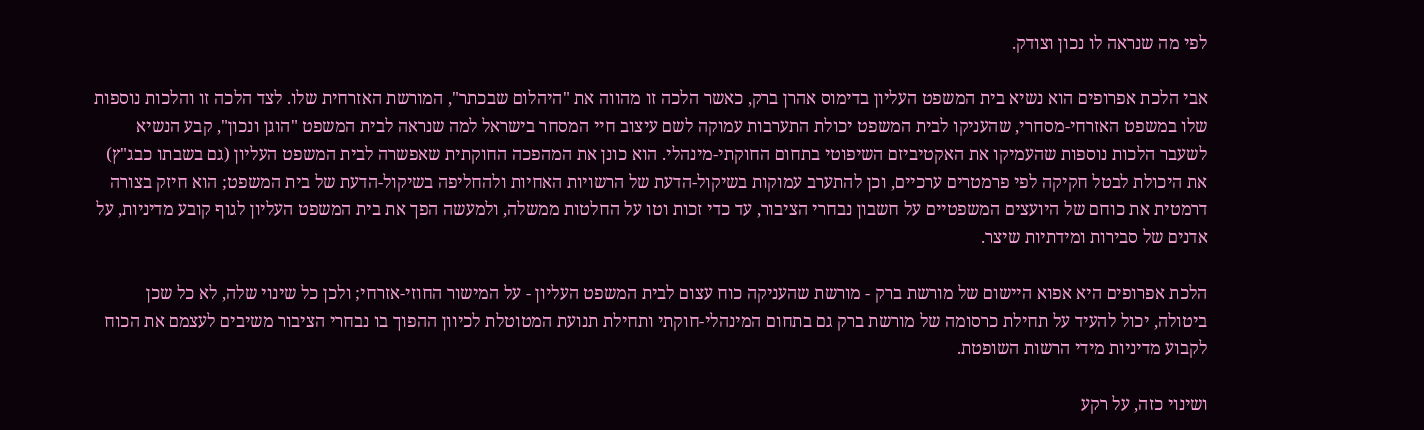לפי מה שנראה לו נכון וצודק.

אבי הלכת אפרופים הוא נשיא בית המשפט העליון בדימוס אהרן ברק, כאשר הלכה זו מהווה את "היהלום שבכתר", המורשת האזרחית שלו. לצד הלכה זו והלכות נוספות שלו במשפט האזרחי-מסחרי, שהעניקו לבית המשפט יכולת התערבות עמוקה לשם עיצוב חיי המסחר בישראל למה שנראה לבית המשפט "הוגן ונכון", קבע הנשיא לשעבר הלכות נוספות שהעמיקו את האקטיביזם השיפוטי בתחום החוקתי-מינהלי. הוא כונן את המהפכה החוקתית שאפשרה לבית המשפט העליון (גם בשבתו כבג"ץ) את היכולת לבטל חקיקה לפי פרמטרים ערכיים, וכן להתערב עמוקות בשיקול-הדעת של הרשויות האחיות ולהחליפה בשיקול-הדעת של בית המשפט; הוא חיזק בצורה דרמטית את כוחם של היועצים המשפטיים על חשבון נבחרי הציבור, עד כדי זכות וטו על החלטות ממשלה, ולמעשה הפך את בית המשפט העליון לגוף קובע מדיניות, על אדנים של סבירות ומידתיות שיצר.

הלכת אפרופים היא אפוא היישום של מורשת ברק - מורשת שהעניקה כוח עצום לבית המשפט העליון - על המישור החוזי-אזרחי; ולכן כל שינוי שלה, לא כל שכן ביטולה, יכול להעיד על תחילת כרסומה של מורשת ברק גם בתחום המינהלי-חוקתי ותחילת תנועת המטוטלת לכיוון ההפוך בו נבחרי הציבור משיבים לעצמם את הכוח לקבוע מדיניות מידי הרשות השופטת.

ושינוי כזה, על רקע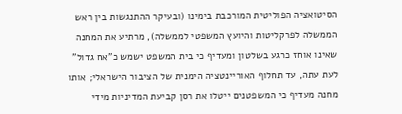הסיטואציה הפוליטית המורכבת בימינו (ובעיקר ההתנגשות בין ראש הממשלה לפרקליטות והיועץ המשפטי לממשלה), מרתיע את המחנה שאינו אוחז כרגע בשלטון ומעדיף כי בית המשפט ישמש כ"אח גדול" לעת עתה, עד תחלוף האוריינטציה הימנית של הציבור הישראלי; אותו מחנה מעדיף כי המשפטנים ייטלו את רסן קביעת המדיניות מידי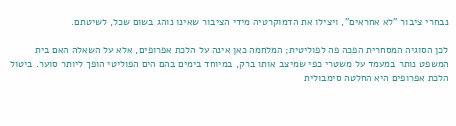נבחרי ציבור "לא אחראים", ויצילו את הדמוקרטיה מידי הציבור שאינו נוהג בשום שכל, לשיטתם.

לכן הסוגיה המסחרית הפכה פה לפוליטית; המלחמה כאן אינה על הלכת אפרופים, אלא על השאלה האם בית המשפט נותר במעמד על משטרי כפי שמיצב אותו ברק, במיוחד בימים בהם הים הפוליטי הופך ליותר סוער. ביטול הלכת אפרופים היא החלטה סימבולית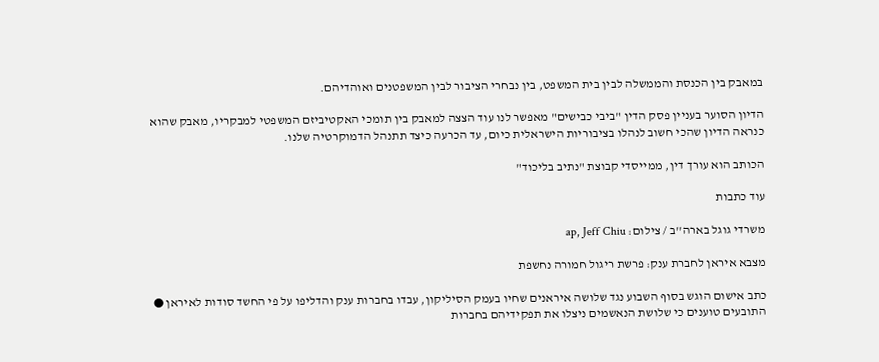במאבק בין הכנסת והממשלה לבין בית המשפט, בין נבחרי הציבור לבין המשפטנים ואוהדיהם.

הדיון הסוער בעניין פסק הדין "ביבי כבישים" מאפשר לנו עוד הצצה למאבק בין תומכי האקטיביזם המשפטי למבקריו, מאבק שהוא כנראה הדיון שהכי חשוב לנהלו בציבוריות הישראלית כיום, עד הכרעה כיצד תתנהל הדמוקרטיה שלנו.

הכותב הוא עורך דין, ממייסדי קבוצת "נתיב בליכוד"

עוד כתבות

משרדי גוגל בארה''ב / צילום: ap, Jeff Chiu

מצבא איראן לחברת ענק: פרשת ריגול חמורה נחשפת

כתב אישום הוגש בסוף השבוע נגד שלושה איראנים שחיו בעמק הסיליקון, עבדו בחברות ענק והדליפו על פי החשד סודות לאיראן ● התובעים טוענים כי שלושת הנאשמים ניצלו את תפקידיהם בחברות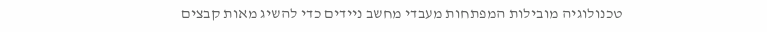טכנולוגיה מובילות המפתחות מעבדי מחשב ניידים כדי להשיג מאות קבצים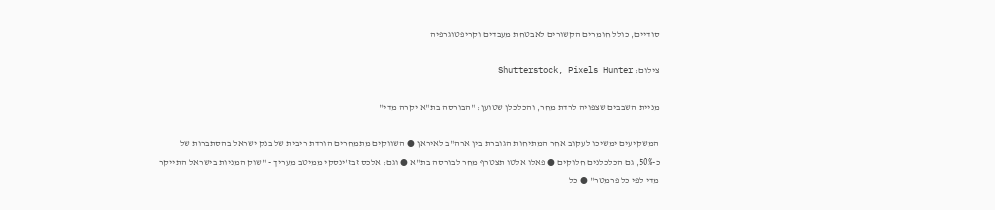סודיים, כולל חומרים הקשורים לאבטחת מעבדים וקריפטוגרפיה

צילום: Shutterstock, Pixels Hunter

מניית השבבים שצפויה לרדת מחר, והכלכלן שטוען: "הבורסה בת"א יקרה מדי"

המשקיעים ימשיכו לעקוב אחר המתיחות הגוברת בין ארה"ב לאיראן ● השווקים מתמחרים הורדת ריבית של בנק ישראל בהסתברות של כ-50%, גם הכלכלנים חלוקים ● פאלו אלטו תצטרף מחר לבורסה בת"א ● וגם: אלכס זבז'ינסקי ממיטב מעריך - "שוק המניות בישראל התייקר מדי לפי כל פרמטר" ● כל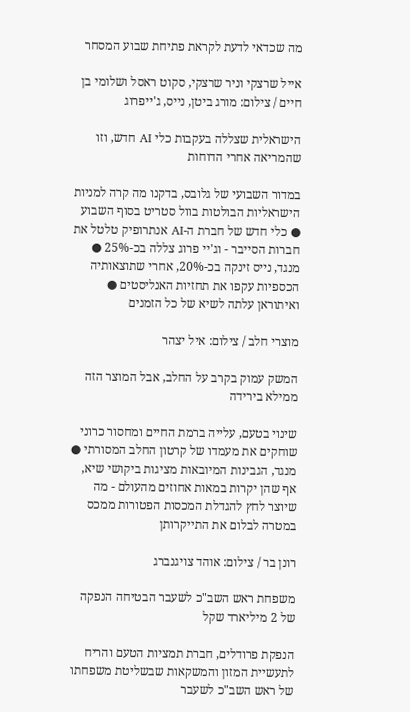מה שכדאי לדעת לקראת פתיחת שבוע המסחר

אייל שרצקי וניר שרצקי, סקוט ראסל ושלומי בן חיים / צילום: מורג ביטן, נייס, ג'ייפרוג

הישראלית שצללה בעקבות כלי AI חדש, וזו שהמריאה אחרי הדוחות

במדור השבועי של גלובס, בדקנו מה קרה למניות הישראליות הבולטות בוול סטריט בסוף השבוע ● כלי חדש של חברת ה-AI אנתרופיק טלטל את חברות הסייבר - וג'יי פרוג צללה בכ-25% ● מנגד, נייס זינקה בכ-20%, אחרי שתוצאותיה הכספיות עקפו את תחזיות האנליסטים ● ואיתוראן עלתה לשיא של כל הזמנים

מוצרי חלב / צילום: איל יצהר

המשק עמוק בקרב על החלב, אבל המוצר הזה ממילא בירידה

שינוי בטעם, עלייה ברמת החיים ומחסור כרוני שוחקים את מעמדו של קרטון החלב המסורתי ● מנגד, הגבינות המיובאות מציגות ביקושי שיא, אף שהן יקרות במאות אחוזים מהעולם - מה שיוצר לחץ להגדלת המכסות הפטורות ממכס במטרה לבלום את התייקרותן

רונן בר / צילום: אוהד צויגנברג

משפחת ראש השב"כ לשעבר הבטיחה הנפקה של 2 מיליארד שקל

הנפקת פרודלים, חברת תמציות הטעם והריח לתעשיית המזון והמשקאות שבשליטת משפחתו של ראש השב"כ לשעבר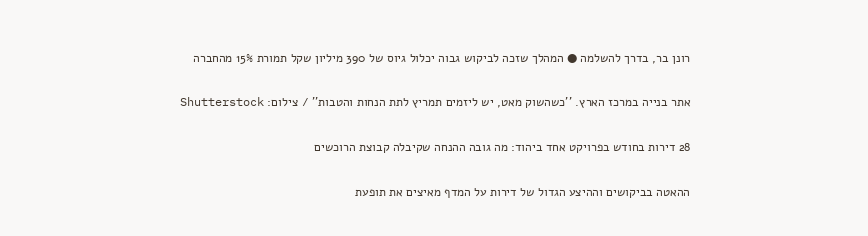רונן בר, בדרך להשלמה ● המהלך שזכה לביקוש גבוה יכלול גיוס של 390 מיליון שקל תמורת 15% מהחברה

אתר בנייה במרכז הארץ. ''כשהשוק מאט, יש ליזמים תמריץ לתת הנחות והטבות'' / צילום: Shutterstock

28 דירות בחודש בפרויקט אחד ביהוד: מה גובה ההנחה שקיבלה קבוצת הרוכשים

ההאטה בביקושים וההיצע הגדול של דירות על המדף מאיצים את תופעת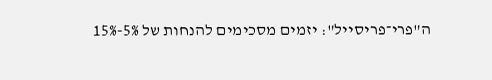ה"פרי־פריסייל": יזמים מסכימים להנחות של 5%-15%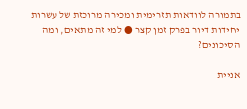בתמורה לוודאות תזרימית ומכירה מרוכזת של עשרות יחידות דיור בפרק זמן קצר ● למי זה מתאים, ומה הסיכונים?

אניית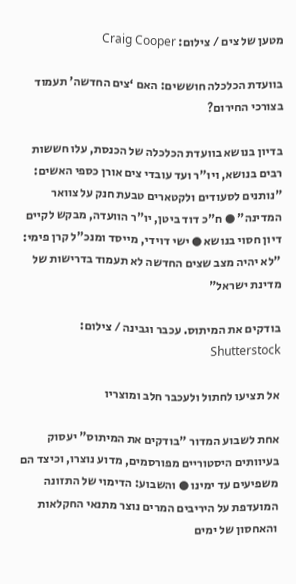מטען של צים / צילום: Craig Cooper

בוועדת הכלכלה חוששים: האם ‘צים החדשה’ תעמוד בצורכי החירום?

בדיון בנושא בוועדת הכלכלה של הכנסת, עלו חששות רבים בנושא, ויו"ר ועד עובדי צים אורן כספי האשים: "נותנים לסעודים ולקטארים טבעת חנק על צוואר המדינה" ● ח"כ דוד ביטן, יו"ר הוועדה, מבקש לקיים דיון חסוי בנושא ● ישי דוידי, מייסד ומנכ"ל קרן פימי: "לא יהיה מצב שצים החדשה לא תעמוד בדרישות של מדינת ישראל"

בודקים את המיתוס. עכבר וגבינה / צילום: Shutterstock

אל תציעו לחתול ולעכבר חלב ומוצריו

אחת לשבוע המדור "בודקים את המיתוס" יעסוק בעיוותים היסטוריים מפורסמים, מדוע נוצרו, וכיצד הם משפיעים עד ימינו ● והשבוע: הדימוי של התזונה המועדפת על היריבים המרים נוצר מתנאי החקלאות והאחסון של ימים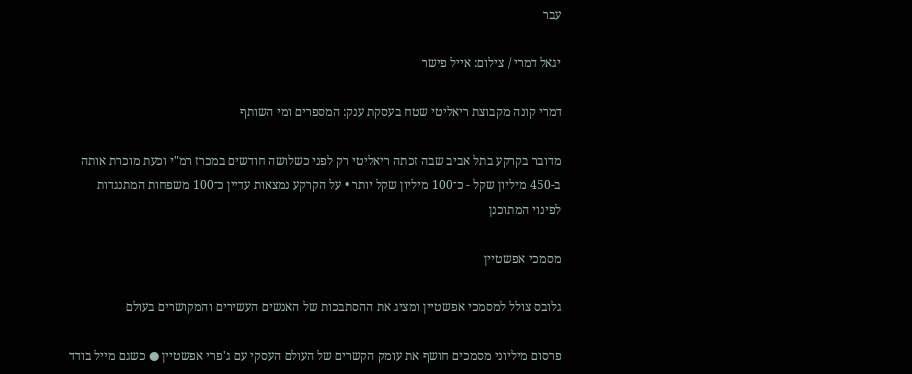עבר

יגאל דמרי / צילום: אייל פישר

דמרי קונה מקבוצת ריאליטי שטח בעסקת ענק: המספרים ומי השותף

מדובר בקרקע בתל אביב שבה זכתה ריאליטי רק לפני כשלושה חודשים במכרז רמ"י וכעת מוכרת אותה ב-450 מיליון שקל - כ־100 מיליון שקל יותר • על הקרקע נמצאות עדיין כ־100 משפחות המתנגדות לפינוי המתוכנן

מסמכי אפשטיין

גלובס צולל למסמכי אפשטיין ומציג את ההסתבכות של האנשים העשירים והמקושרים בעולם

פרסום מיליוני מסמכים חושף את עומק הקשרים של העולם העסקי עם ג'פרי אפשטיין ● כשגם מייל בודד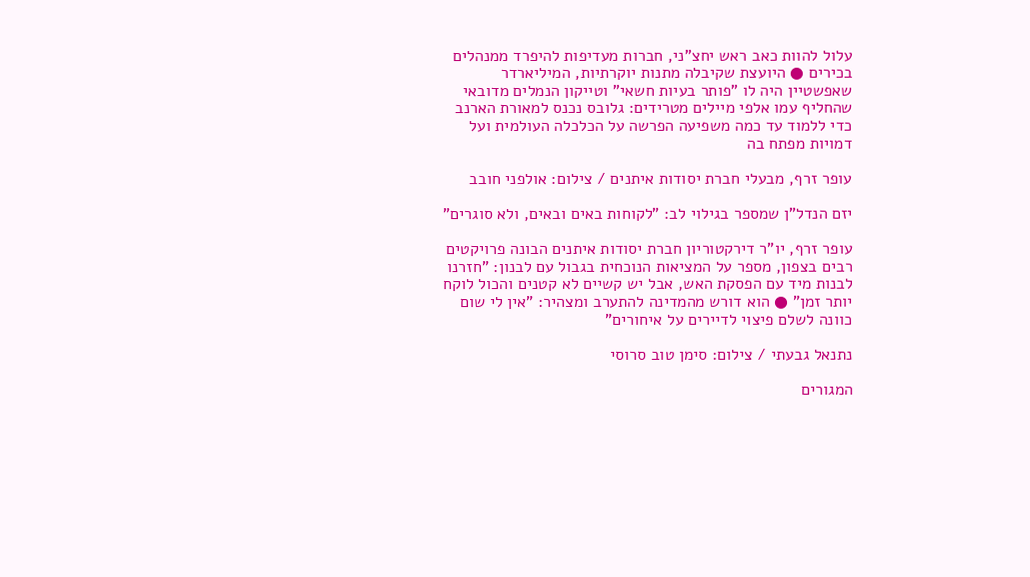עלול להוות כאב ראש יחצ"ני, חברות מעדיפות להיפרד ממנהלים בכירים ● היועצת שקיבלה מתנות יוקרתיות, המיליארדר שאפשטיין היה לו "פותר בעיות חשאי" וטייקון הנמלים מדובאי שהחליף עמו אלפי מיילים מטרידים: גלובס נכנס למאורת הארנב כדי ללמוד עד כמה משפיעה הפרשה על הכלכלה העולמית ועל דמויות מפתח בה

עופר זרף, מבעלי חברת יסודות איתנים / צילום: אולפני חובב

יזם הנדל"ן שמספר בגילוי לב: "לקוחות באים ובאים, ולא סוגרים"

עופר זרף, יו"ר דירקטוריון חברת יסודות איתנים הבונה פרויקטים רבים בצפון, מספר על המציאות הנוכחית בגבול עם לבנון: "חזרנו לבנות מיד עם הפסקת האש, אבל יש קשיים לא קטנים והכול לוקח יותר זמן" ● הוא דורש מהמדינה להתערב ומצהיר: "אין לי שום כוונה לשלם פיצוי לדיירים על איחורים"

נתנאל גבעתי / צילום: סימן טוב סרוסי

המגורים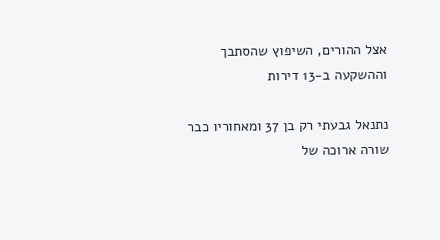אצל ההורים, השיפוץ שהסתבך וההשקעה ב-13 דירות

נתנאל גבעתי רק בן 37 ומאחוריו כבר שורה ארוכה של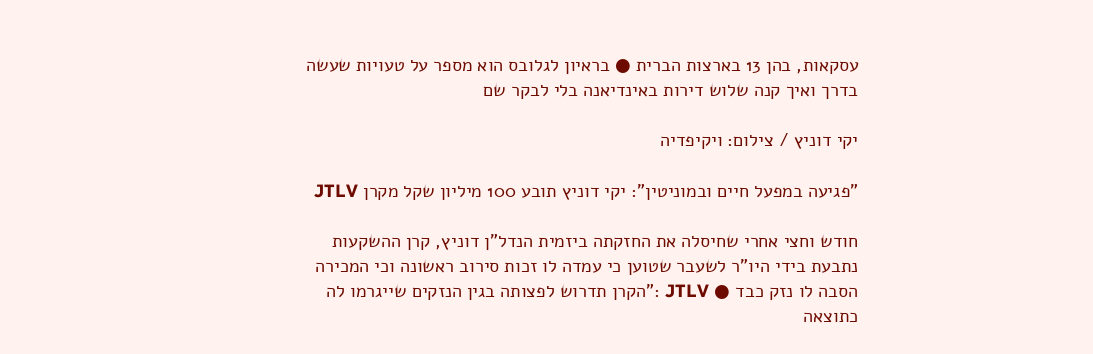עסקאות, בהן 13 בארצות הברית ● בראיון לגלובס הוא מספר על טעויות שעשה בדרך ואיך קנה שלוש דירות באינדיאנה בלי לבקר שם

יקי דוניץ / צילום: ויקיפדיה

"פגיעה במפעל חיים ובמוניטין": יקי דוניץ תובע 100 מיליון שקל מקרן JTLV

חודש וחצי אחרי שחיסלה את החזקתה ביזמית הנדל"ן דוניץ, קרן ההשקעות נתבעת בידי היו"ר לשעבר שטוען כי עמדה לו זכות סירוב ראשונה וכי המכירה הסבה לו נזק כבד ● JTLV :"הקרן תדרוש לפצותה בגין הנזקים שייגרמו לה כתוצאה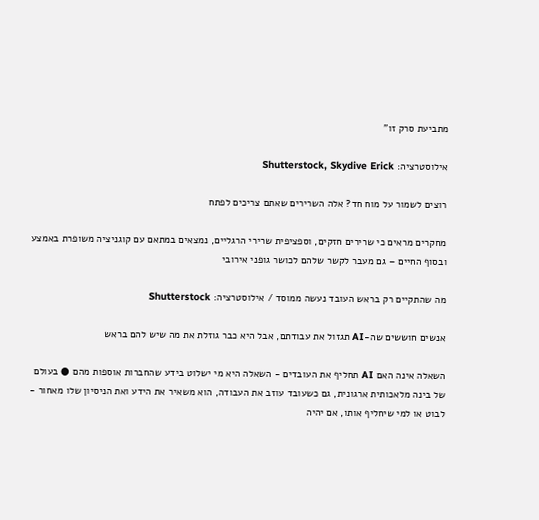מתביעת סרק זו"

אילוסטרציה: Shutterstock, Skydive Erick

רוצים לשמור על מוח חד? אלה השרירים שאתם צריכים לפתח

מחקרים מראים כי שרירים חזקים, וספציפית שרירי הרגליים, נמצאים במתאם עם קוגניציה משופרת באמצע ובסוף החיים – גם מעבר לקשר שלהם לכושר גופני אירובי

מה שהתקיים רק בראש העובד נעשה ממוסד / אילוסטרציה: Shutterstock

אנשים חוששים שה-AI תגזול את עבודתם, אבל היא כבר גוזלת את מה שיש להם בראש

השאלה אינה האם AI תחליף את העובדים - השאלה היא מי ישלוט בידע שהחברות אוספות מהם ● בעולם של בינה מלאכותית ארגונית, גם כשעובד עוזב את העבודה, הוא משאיר את הידע ואת הניסיון שלו מאחור - לבוט או למי שיחליף אותו, אם יהיה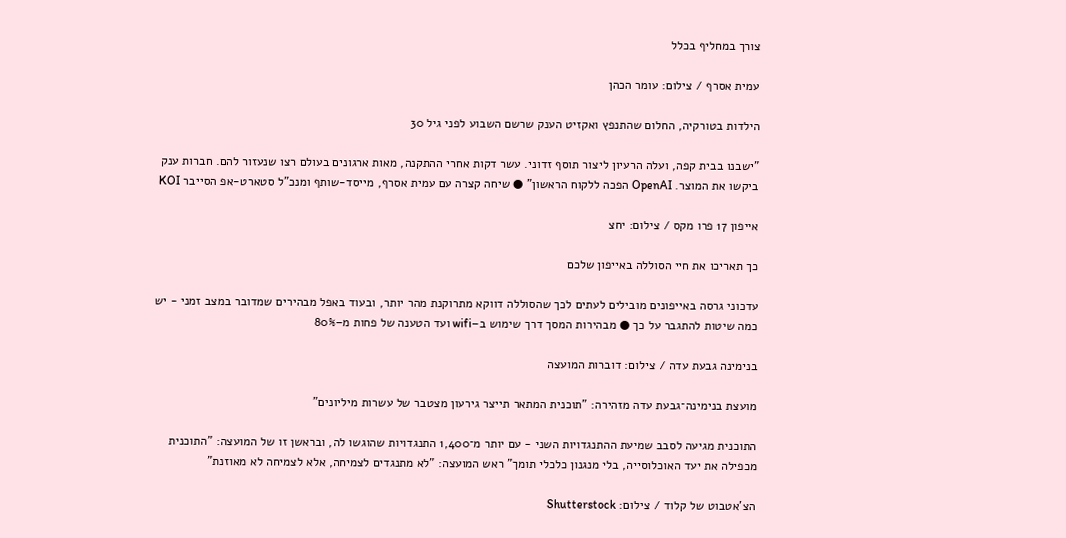צורך במחליף בכלל

עמית אסרף / צילום: עומר הכהן

הילדות בטורקיה, החלום שהתנפץ ואקזיט הענק שרשם השבוע לפני גיל 30

"ישבנו בבית קפה, ועלה הרעיון ליצור תוסף זדוני. עשר דקות אחרי ההתקנה, מאות ארגונים בעולם רצו שנעזור להם. חברות ענק ביקשו את המוצר. OpenAI הפכה ללקוח הראשון" ● שיחה קצרה עם עמית אסרף, מייסד-שותף ומנכ"ל סטארט-אפ הסייבר KOI

אייפון 17 פרו מקס / צילום: יחצ

כך תאריכו את חיי הסוללה באייפון שלכם

עדכוני גרסה באייפונים מובילים לעתים לכך שהסוללה דווקא מתרוקנת מהר יותר, ובעוד באפל מבהירים שמדובר במצב זמני - יש כמה שיטות להתגבר על כך ● מבהירות המסך דרך שימוש ב–wifi ועד הטענה של פחות מ–80%

בנימינה גבעת עדה / צילום: דוברות המועצה

מועצת בנימינה־גבעת עדה מזהירה: "תוכנית המתאר תייצר גירעון מצטבר של עשרות מיליונים"

התוכנית מגיעה לסבב שמיעת ההתנגדויות השני - עם יותר מ־1,400 התנגדויות שהוגשו לה, ובראשן זו של המועצה: "התוכנית מכפילה את יעד האוכלוסייה, בלי מנגנון כלכלי תומך" ראש המועצה: "לא מתנגדים לצמיחה, אלא לצמיחה לא מאוזנת"

הצ'אטבוט של קלוד / צילום: Shutterstock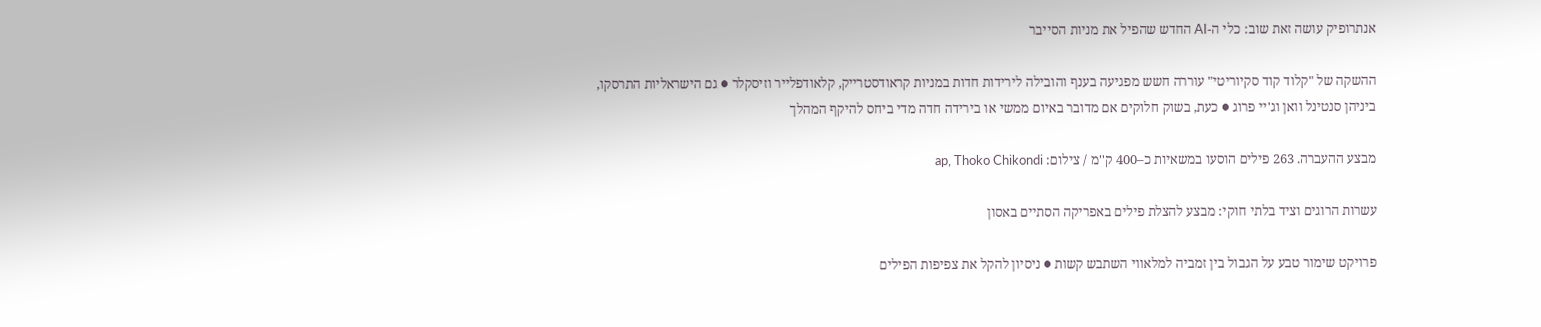אנתרופיק עושה זאת שוב: כלי ה-AI החדש שהפיל את מניות הסייבר

ההשקה של "קלוד קוד סקיוריטי" עוררה חשש מפגיעה בענף והובילה לירידות חדות במניות קראודסטרייק, קלאודפלייר וזיסקלר ● גם הישראליות התרסקו, ביניהן סנטינל וואן וג'יי פרוג ● כעת, בשוק חלוקים אם מדובר באיום ממשי או בירידה חדה מדי ביחס להיקף המהלך

מבצע ההעברה. 263 פילים הוסעו במשאיות כ–400 ק''מ / צילום: ap, Thoko Chikondi

עשרות הרוגים וציד בלתי חוקי: מבצע להצלת פילים באפריקה הסתיים באסון

פרויקט שימור טבע על הגבול בין זמביה למלאווי השתבש קשות ● ניסיון להקל את צפיפות הפילים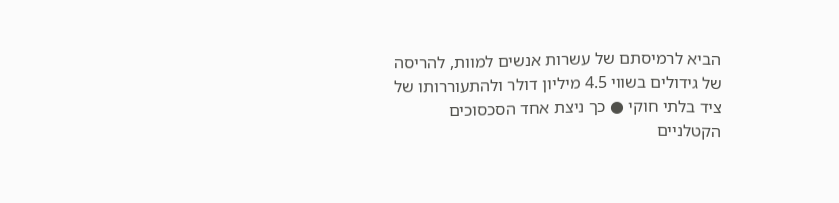הביא לרמיסתם של עשרות אנשים למוות, להריסה של גידולים בשווי 4.5 מיליון דולר ולהתעוררותו של ציד בלתי חוקי ● כך ניצת אחד הסכסוכים הקטלניים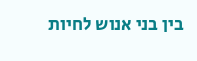בין בני אנוש לחיות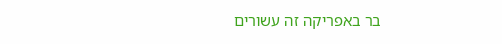בר באפריקה זה עשורים